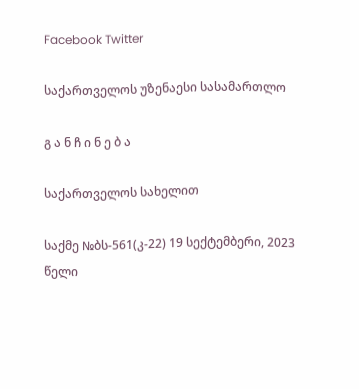Facebook Twitter

საქართველოს უზენაესი სასამართლო

გ ა ნ ჩ ი ნ ე ბ ა

საქართველოს სახელით

საქმე №ბს-561(კ-22) 19 სექტემბერი, 2023 წელი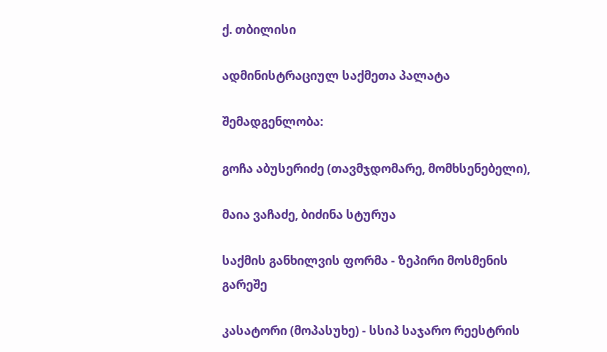ქ. თბილისი

ადმინისტრაციულ საქმეთა პალატა

შემადგენლობა:

გოჩა აბუსერიძე (თავმჯდომარე, მომხსენებელი),

მაია ვაჩაძე, ბიძინა სტურუა

საქმის განხილვის ფორმა - ზეპირი მოსმენის გარეშე

კასატორი (მოპასუხე) - სსიპ საჯარო რეესტრის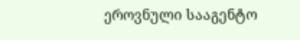ეროვნული სააგენტო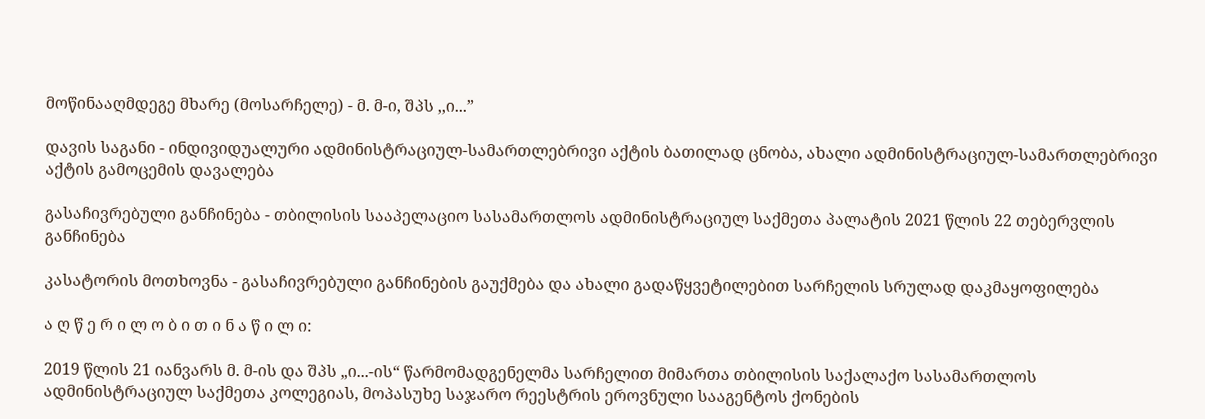მოწინააღმდეგე მხარე (მოსარჩელე) - მ. მ-ი, შპს ,,ი...”

დავის საგანი - ინდივიდუალური ადმინისტრაციულ-სამართლებრივი აქტის ბათილად ცნობა, ახალი ადმინისტრაციულ-სამართლებრივი აქტის გამოცემის დავალება

გასაჩივრებული განჩინება - თბილისის სააპელაციო სასამართლოს ადმინისტრაციულ საქმეთა პალატის 2021 წლის 22 თებერვლის განჩინება

კასატორის მოთხოვნა - გასაჩივრებული განჩინების გაუქმება და ახალი გადაწყვეტილებით სარჩელის სრულად დაკმაყოფილება

ა ღ წ ე რ ი ლ ო ბ ი თ ი ნ ა წ ი ლ ი:

2019 წლის 21 იანვარს მ. მ-ის და შპს „ი...-ის“ წარმომადგენელმა სარჩელით მიმართა თბილისის საქალაქო სასამართლოს ადმინისტრაციულ საქმეთა კოლეგიას, მოპასუხე საჯარო რეესტრის ეროვნული სააგენტოს ქონების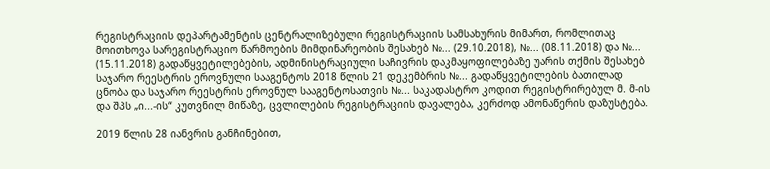რეგისტრაციის დეპარტამენტის ცენტრალიზებული რეგისტრაციის სამსახურის მიმართ, რომლითაც მოითხოვა სარეგისტრაციო წარმოების მიმდინარეობის შესახებ №... (29.10.2018), №... (08.11.2018) და №... (15.11.2018) გადაწყვეტილებების, ადმინისტრაციული საჩივრის დაკმაყოფილებაზე უარის თქმის შესახებ საჯარო რეესტრის ეროვნული სააგენტოს 2018 წლის 21 დეკემბრის №... გადაწყვეტილების ბათილად ცნობა და საჯარო რეესტრის ეროვნულ სააგენტოსათვის №... საკადასტრო კოდით რეგისტრირებულ მ. მ-ის და შპს „ი...-ის“ კუთვნილ მიწაზე, ცვლილების რეგისტრაციის დავალება, კერძოდ ამონაწერის დაზუსტება.

2019 წლის 28 იანვრის განჩინებით,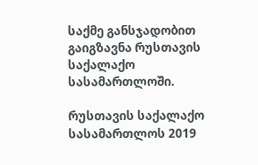საქმე განსჯადობით გაიგზავნა რუსთავის საქალაქო სასამართლოში.

რუსთავის საქალაქო სასამართლოს 2019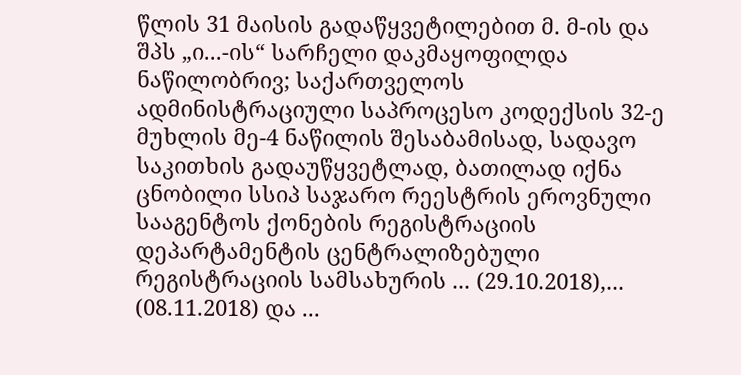წლის 31 მაისის გადაწყვეტილებით მ. მ-ის და შპს „ი...-ის“ სარჩელი დაკმაყოფილდა ნაწილობრივ; საქართველოს ადმინისტრაციული საპროცესო კოდექსის 32-ე მუხლის მე-4 ნაწილის შესაბამისად, სადავო საკითხის გადაუწყვეტლად, ბათილად იქნა ცნობილი სსიპ საჯარო რეესტრის ეროვნული სააგენტოს ქონების რეგისტრაციის დეპარტამენტის ცენტრალიზებული რეგისტრაციის სამსახურის ... (29.10.2018),... (08.11.2018) და ...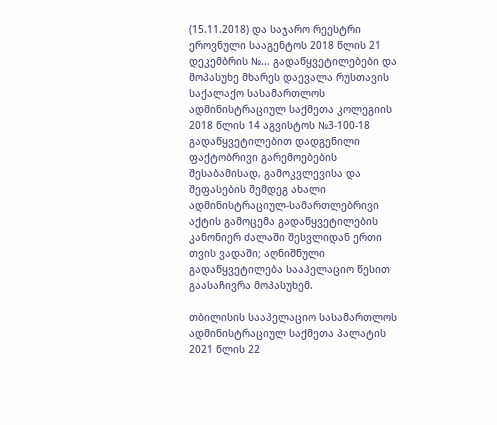(15.11.2018) და საჯარო რეესტრი ეროვნული სააგენტოს 2018 წლის 21 დეკემბრის №... გადაწყვეტილებები და მოპასუხე მხარეს დაევალა რუსთავის საქალაქო სასამართლოს ადმინისტრაციულ საქმეთა კოლეგიის 2018 წლის 14 აგვისტოს №3-100-18 გადაწყვეტილებით დადგენილი ფაქტობრივი გარემოებების შესაბამისად, გამოკვლევისა და შეფასების შემდეგ ახალი ადმინისტრაციულ-სამართლებრივი აქტის გამოცემა გადაწყვეტილების კანონიერ ძალაში შესვლიდან ერთი თვის ვადაში; აღნიშნული გადაწყვეტილება სააპელაციო წესით გაასაჩივრა მოპასუხემ.

თბილისის სააპელაციო სასამართლოს ადმინისტრაციულ საქმეთა პალატის 2021 წლის 22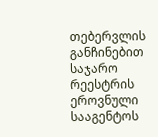თებერვლის განჩინებით საჯარო რეესტრის ეროვნული სააგენტოს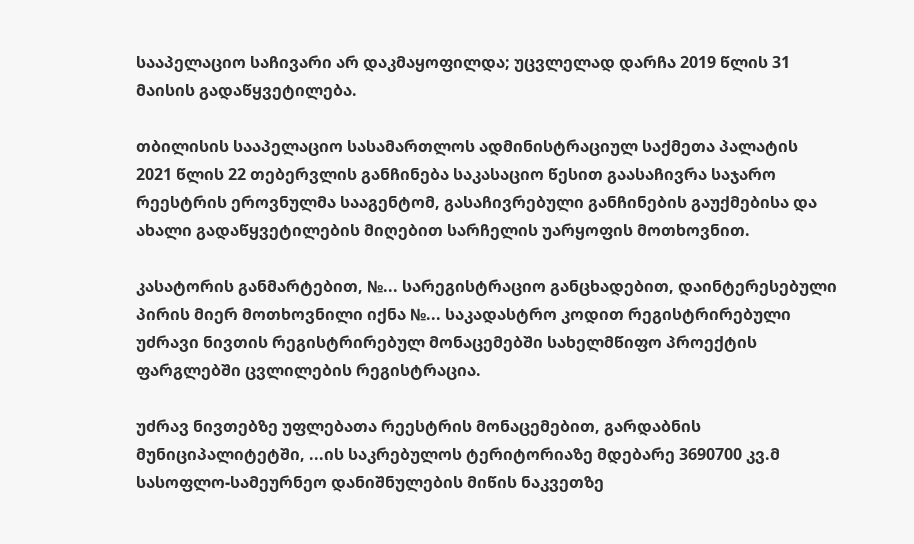სააპელაციო საჩივარი არ დაკმაყოფილდა; უცვლელად დარჩა 2019 წლის 31 მაისის გადაწყვეტილება.

თბილისის სააპელაციო სასამართლოს ადმინისტრაციულ საქმეთა პალატის 2021 წლის 22 თებერვლის განჩინება საკასაციო წესით გაასაჩივრა საჯარო რეესტრის ეროვნულმა სააგენტომ, გასაჩივრებული განჩინების გაუქმებისა და ახალი გადაწყვეტილების მიღებით სარჩელის უარყოფის მოთხოვნით.

კასატორის განმარტებით, №... სარეგისტრაციო განცხადებით, დაინტერესებული პირის მიერ მოთხოვნილი იქნა №... საკადასტრო კოდით რეგისტრირებული უძრავი ნივთის რეგისტრირებულ მონაცემებში სახელმწიფო პროექტის ფარგლებში ცვლილების რეგისტრაცია.

უძრავ ნივთებზე უფლებათა რეესტრის მონაცემებით, გარდაბნის მუნიციპალიტეტში, ...ის საკრებულოს ტერიტორიაზე მდებარე 3690700 კვ.მ სასოფლო-სამეურნეო დანიშნულების მიწის ნაკვეთზე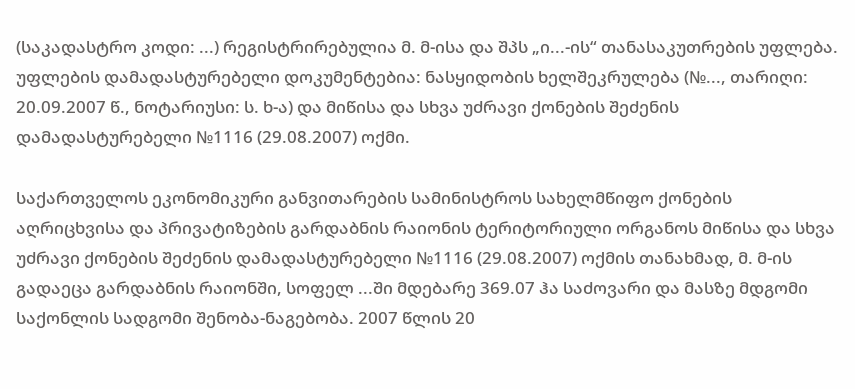(საკადასტრო კოდი: ...) რეგისტრირებულია მ. მ-ისა და შპს „ი...-ის“ თანასაკუთრების უფლება. უფლების დამადასტურებელი დოკუმენტებია: ნასყიდობის ხელშეკრულება (№..., თარიღი: 20.09.2007 წ., ნოტარიუსი: ს. ხ-ა) და მიწისა და სხვა უძრავი ქონების შეძენის დამადასტურებელი №1116 (29.08.2007) ოქმი.

საქართველოს ეკონომიკური განვითარების სამინისტროს სახელმწიფო ქონების აღრიცხვისა და პრივატიზების გარდაბნის რაიონის ტერიტორიული ორგანოს მიწისა და სხვა უძრავი ქონების შეძენის დამადასტურებელი №1116 (29.08.2007) ოქმის თანახმად, მ. მ-ის გადაეცა გარდაბნის რაიონში, სოფელ ...ში მდებარე 369.07 ჰა საძოვარი და მასზე მდგომი საქონლის სადგომი შენობა-ნაგებობა. 2007 წლის 20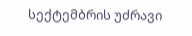სექტემბრის უძრავი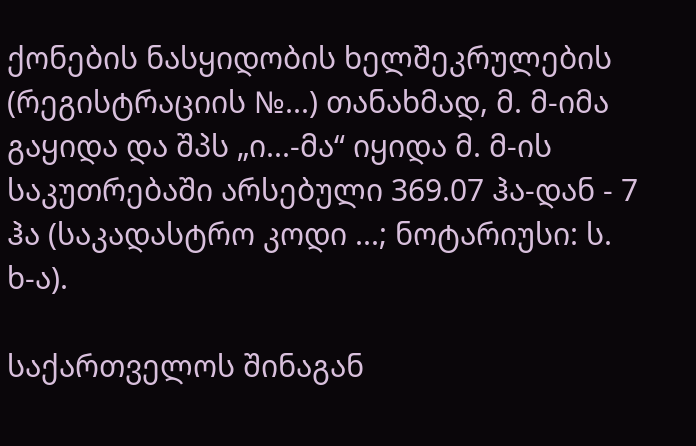ქონების ნასყიდობის ხელშეკრულების (რეგისტრაციის №...) თანახმად, მ. მ-იმა გაყიდა და შპს „ი...-მა“ იყიდა მ. მ-ის საკუთრებაში არსებული 369.07 ჰა-დან - 7 ჰა (საკადასტრო კოდი ...; ნოტარიუსი: ს. ხ-ა).

საქართველოს შინაგან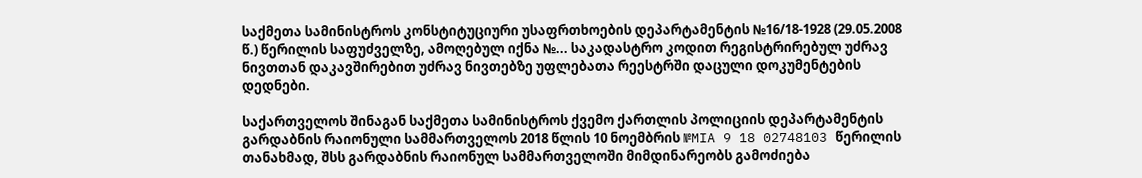საქმეთა სამინისტროს კონსტიტუციური უსაფრთხოების დეპარტამენტის №16/18-1928 (29.05.2008 წ.) წერილის საფუძველზე, ამოღებულ იქნა №... საკადასტრო კოდით რეგისტრირებულ უძრავ ნივთთან დაკავშირებით უძრავ ნივთებზე უფლებათა რეესტრში დაცული დოკუმენტების დედნები.

საქართველოს შინაგან საქმეთა სამინისტროს ქვემო ქართლის პოლიციის დეპარტამენტის გარდაბნის რაიონული სამმართველოს 2018 წლის 10 ნოემბრის №MIA 9 18 02748103 წერილის თანახმად, შსს გარდაბნის რაიონულ სამმართველოში მიმდინარეობს გამოძიება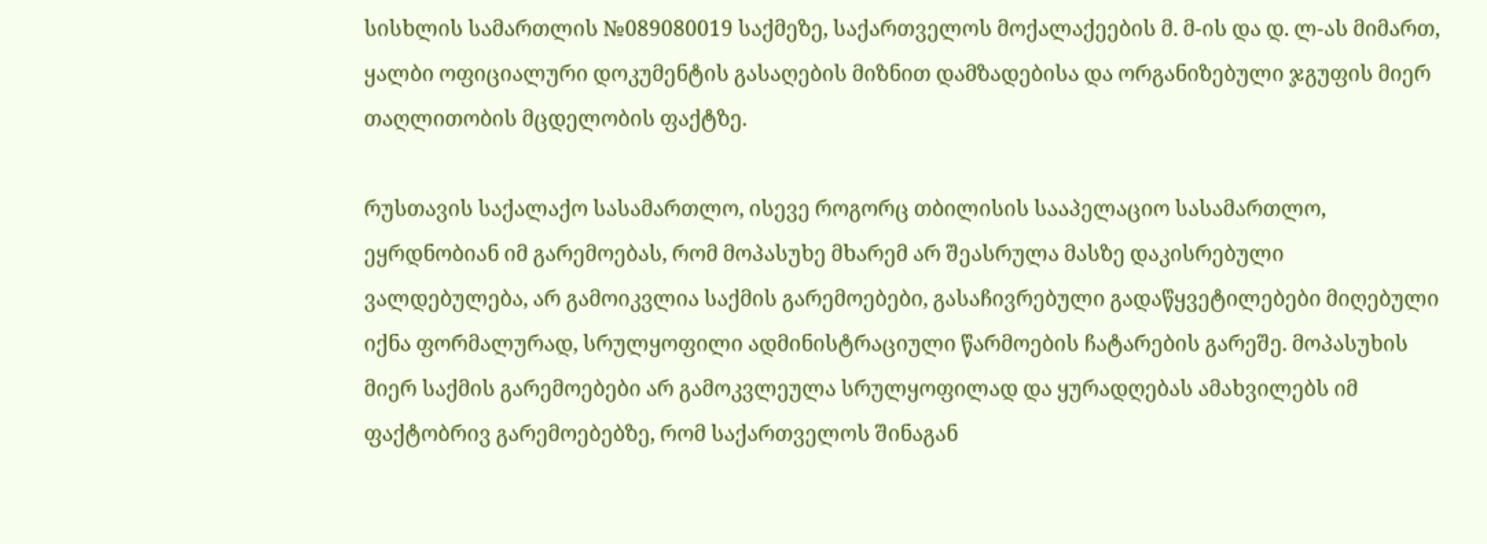სისხლის სამართლის №089080019 საქმეზე, საქართველოს მოქალაქეების მ. მ-ის და დ. ლ-ას მიმართ, ყალბი ოფიციალური დოკუმენტის გასაღების მიზნით დამზადებისა და ორგანიზებული ჯგუფის მიერ თაღლითობის მცდელობის ფაქტზე.

რუსთავის საქალაქო სასამართლო, ისევე როგორც თბილისის სააპელაციო სასამართლო, ეყრდნობიან იმ გარემოებას, რომ მოპასუხე მხარემ არ შეასრულა მასზე დაკისრებული ვალდებულება, არ გამოიკვლია საქმის გარემოებები, გასაჩივრებული გადაწყვეტილებები მიღებული იქნა ფორმალურად, სრულყოფილი ადმინისტრაციული წარმოების ჩატარების გარეშე. მოპასუხის მიერ საქმის გარემოებები არ გამოკვლეულა სრულყოფილად და ყურადღებას ამახვილებს იმ ფაქტობრივ გარემოებებზე, რომ საქართველოს შინაგან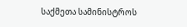საქმეთა სამინისტროს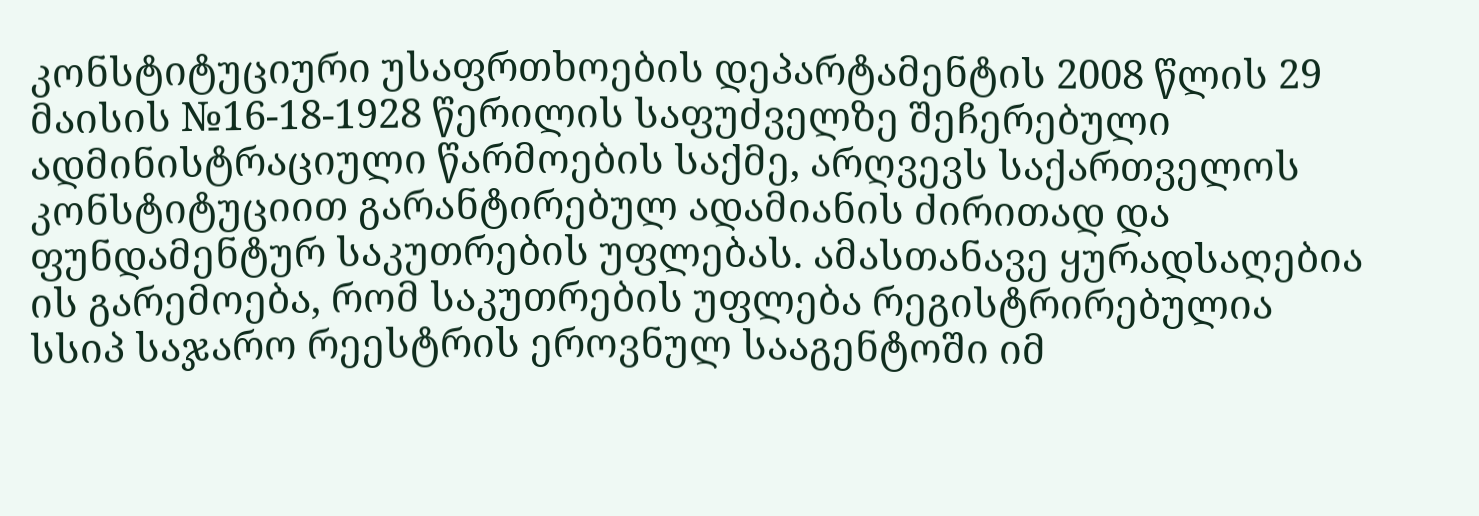კონსტიტუციური უსაფრთხოების დეპარტამენტის 2008 წლის 29 მაისის №16-18-1928 წერილის საფუძველზე შეჩერებული ადმინისტრაციული წარმოების საქმე, არღვევს საქართველოს კონსტიტუციით გარანტირებულ ადამიანის ძირითად და ფუნდამენტურ საკუთრების უფლებას. ამასთანავე ყურადსაღებია ის გარემოება, რომ საკუთრების უფლება რეგისტრირებულია სსიპ საჯარო რეესტრის ეროვნულ სააგენტოში იმ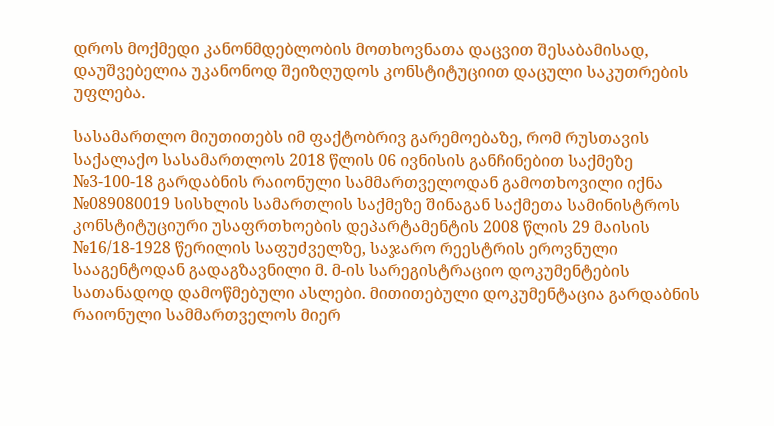დროს მოქმედი კანონმდებლობის მოთხოვნათა დაცვით შესაბამისად, დაუშვებელია უკანონოდ შეიზღუდოს კონსტიტუციით დაცული საკუთრების უფლება.

სასამართლო მიუთითებს იმ ფაქტობრივ გარემოებაზე, რომ რუსთავის საქალაქო სასამართლოს 2018 წლის 06 ივნისის განჩინებით საქმეზე №3-100-18 გარდაბნის რაიონული სამმართველოდან გამოთხოვილი იქნა №089080019 სისხლის სამართლის საქმეზე შინაგან საქმეთა სამინისტროს კონსტიტუციური უსაფრთხოების დეპარტამენტის 2008 წლის 29 მაისის №16/18-1928 წერილის საფუძველზე, საჯარო რეესტრის ეროვნული სააგენტოდან გადაგზავნილი მ. მ-ის სარეგისტრაციო დოკუმენტების სათანადოდ დამოწმებული ასლები. მითითებული დოკუმენტაცია გარდაბნის რაიონული სამმართველოს მიერ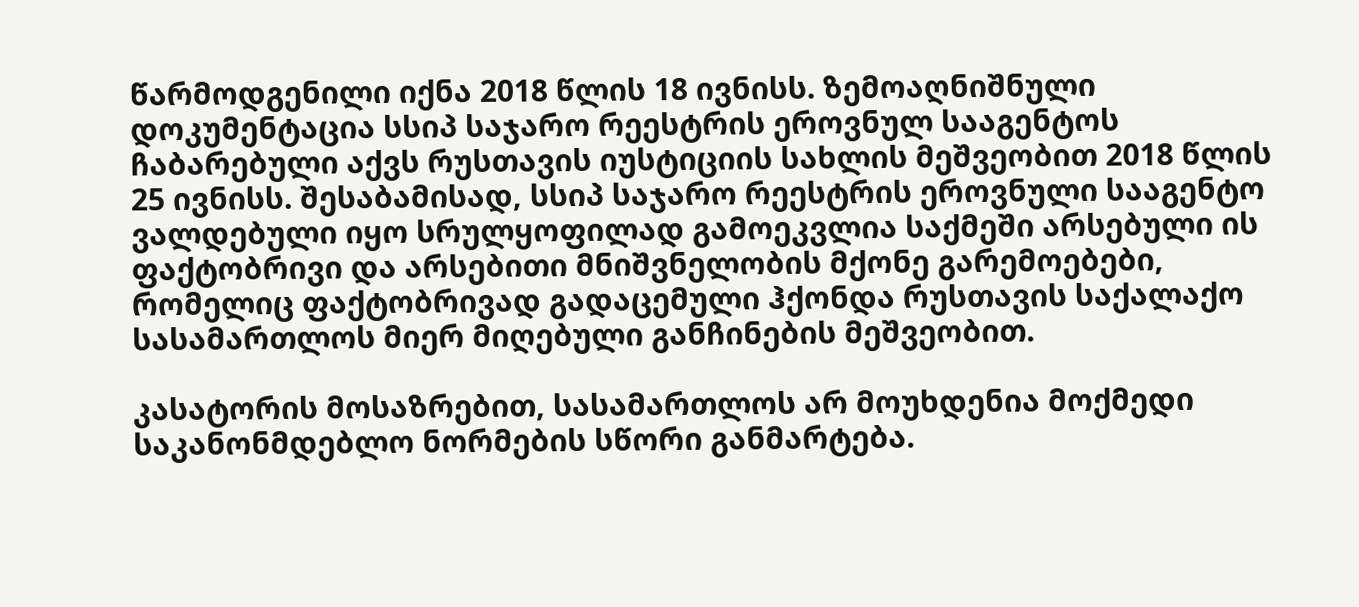წარმოდგენილი იქნა 2018 წლის 18 ივნისს. ზემოაღნიშნული დოკუმენტაცია სსიპ საჯარო რეესტრის ეროვნულ სააგენტოს ჩაბარებული აქვს რუსთავის იუსტიციის სახლის მეშვეობით 2018 წლის 25 ივნისს. შესაბამისად, სსიპ საჯარო რეესტრის ეროვნული სააგენტო ვალდებული იყო სრულყოფილად გამოეკვლია საქმეში არსებული ის ფაქტობრივი და არსებითი მნიშვნელობის მქონე გარემოებები, რომელიც ფაქტობრივად გადაცემული ჰქონდა რუსთავის საქალაქო სასამართლოს მიერ მიღებული განჩინების მეშვეობით.

კასატორის მოსაზრებით, სასამართლოს არ მოუხდენია მოქმედი საკანონმდებლო ნორმების სწორი განმარტება.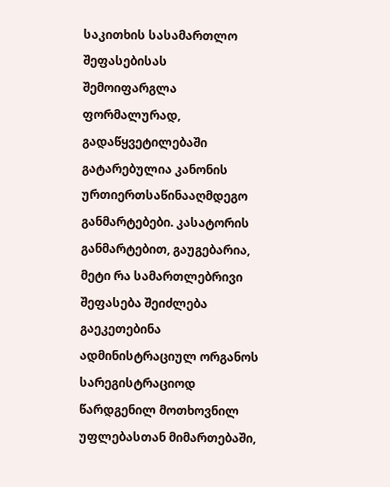საკითხის სასამართლო შეფასებისას შემოიფარგლა ფორმალურად, გადაწყვეტილებაში გატარებულია კანონის ურთიერთსაწინააღმდეგო განმარტებები. კასატორის განმარტებით, გაუგებარია, მეტი რა სამართლებრივი შეფასება შეიძლება გაეკეთებინა ადმინისტრაციულ ორგანოს სარეგისტრაციოდ წარდგენილ მოთხოვნილ უფლებასთან მიმართებაში,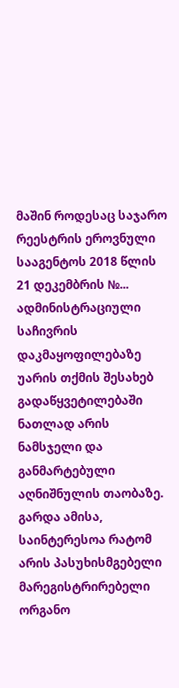მაშინ როდესაც საჯარო რეესტრის ეროვნული სააგენტოს 2018 წლის 21 დეკემბრის №... ადმინისტრაციული საჩივრის დაკმაყოფილებაზე უარის თქმის შესახებ გადაწყვეტილებაში ნათლად არის ნამსჯელი და განმარტებული აღნიშნულის თაობაზე. გარდა ამისა, საინტერესოა რატომ არის პასუხისმგებელი მარეგისტრირებელი ორგანო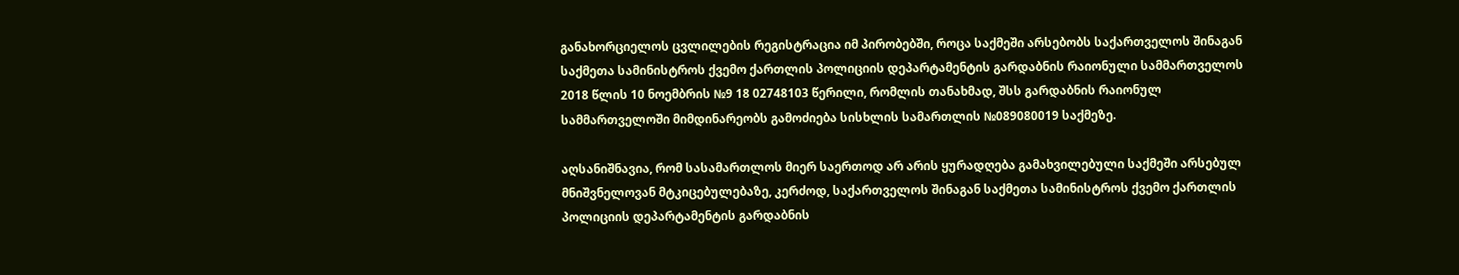განახორციელოს ცვლილების რეგისტრაცია იმ პირობებში, როცა საქმეში არსებობს საქართველოს შინაგან საქმეთა სამინისტროს ქვემო ქართლის პოლიციის დეპარტამენტის გარდაბნის რაიონული სამმართველოს 2018 წლის 10 ნოემბრის №9 18 02748103 წერილი, რომლის თანახმად, შსს გარდაბნის რაიონულ სამმართველოში მიმდინარეობს გამოძიება სისხლის სამართლის №089080019 საქმეზე.

აღსანიშნავია, რომ სასამართლოს მიერ საერთოდ არ არის ყურადღება გამახვილებული საქმეში არსებულ მნიშვნელოვან მტკიცებულებაზე, კერძოდ, საქართველოს შინაგან საქმეთა სამინისტროს ქვემო ქართლის პოლიციის დეპარტამენტის გარდაბნის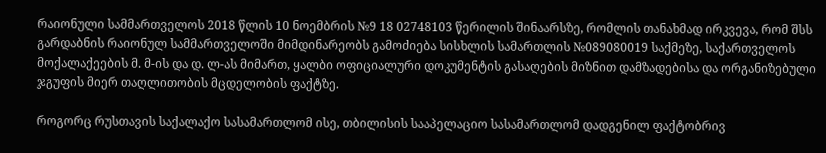რაიონული სამმართველოს 2018 წლის 10 ნოემბრის №9 18 02748103 წერილის შინაარსზე, რომლის თანახმად ირკვევა, რომ შსს გარდაბნის რაიონულ სამმართველოში მიმდინარეობს გამოძიება სისხლის სამართლის №089080019 საქმეზე, საქართველოს მოქალაქეების მ. მ-ის და დ. ლ-ას მიმართ, ყალბი ოფიციალური დოკუმენტის გასაღების მიზნით დამზადებისა და ორგანიზებული ჯგუფის მიერ თაღლითობის მცდელობის ფაქტზე.

როგორც რუსთავის საქალაქო სასამართლომ ისე, თბილისის სააპელაციო სასამართლომ დადგენილ ფაქტობრივ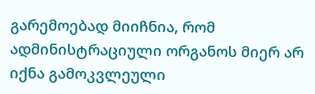გარემოებად მიიჩნია, რომ ადმინისტრაციული ორგანოს მიერ არ იქნა გამოკვლეული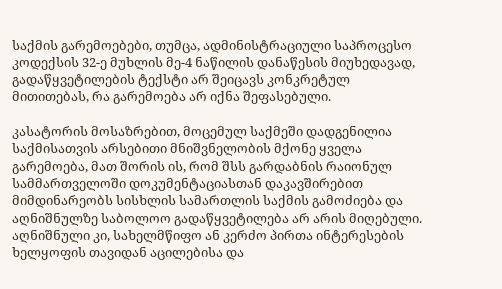საქმის გარემოებები, თუმცა, ადმინისტრაციული საპროცესო კოდექსის 32-ე მუხლის მე-4 ნაწილის დანაწესის მიუხედავად, გადაწყვეტილების ტექსტი არ შეიცავს კონკრეტულ მითითებას, რა გარემოება არ იქნა შეფასებული.

კასატორის მოსაზრებით, მოცემულ საქმეში დადგენილია საქმისათვის არსებითი მნიშვნელობის მქონე ყველა გარემოება, მათ შორის ის, რომ შსს გარდაბნის რაიონულ სამმართველოში დოკუმენტაციასთან დაკავშირებით მიმდინარეობს სისხლის სამართლის საქმის გამოძიება და აღნიშნულზე საბოლოო გადაწყვეტილება არ არის მიღებული. აღნიშნული კი, სახელმწიფო ან კერძო პირთა ინტერესების ხელყოფის თავიდან აცილებისა და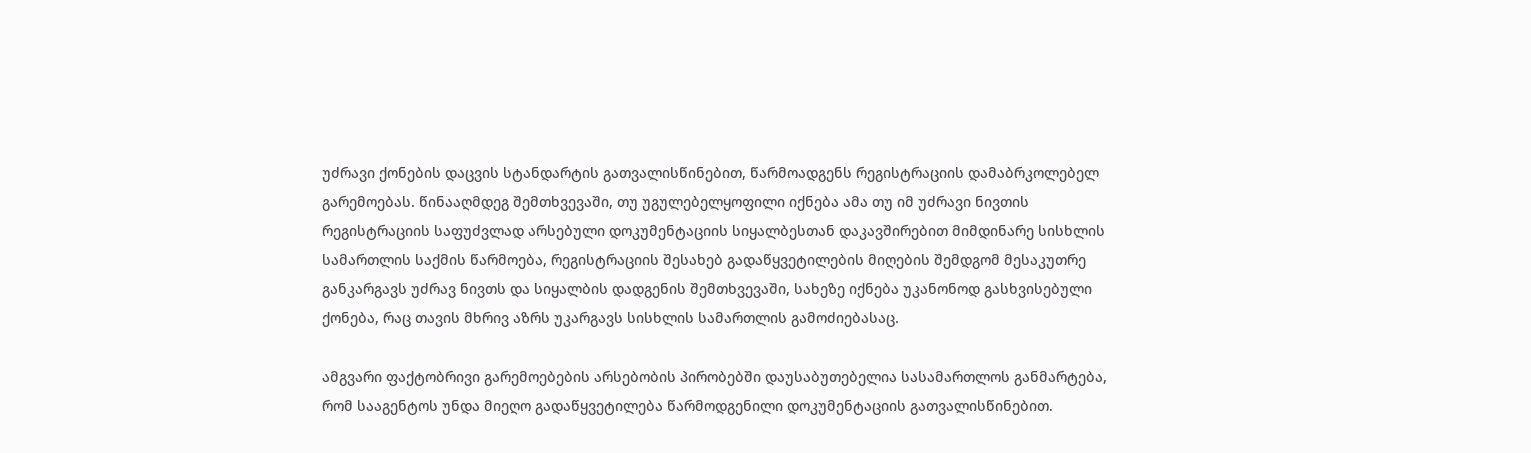უძრავი ქონების დაცვის სტანდარტის გათვალისწინებით, წარმოადგენს რეგისტრაციის დამაბრკოლებელ გარემოებას. წინააღმდეგ შემთხვევაში, თუ უგულებელყოფილი იქნება ამა თუ იმ უძრავი ნივთის რეგისტრაციის საფუძვლად არსებული დოკუმენტაციის სიყალბესთან დაკავშირებით მიმდინარე სისხლის სამართლის საქმის წარმოება, რეგისტრაციის შესახებ გადაწყვეტილების მიღების შემდგომ მესაკუთრე განკარგავს უძრავ ნივთს და სიყალბის დადგენის შემთხვევაში, სახეზე იქნება უკანონოდ გასხვისებული ქონება, რაც თავის მხრივ აზრს უკარგავს სისხლის სამართლის გამოძიებასაც.

ამგვარი ფაქტობრივი გარემოებების არსებობის პირობებში დაუსაბუთებელია სასამართლოს განმარტება, რომ სააგენტოს უნდა მიეღო გადაწყვეტილება წარმოდგენილი დოკუმენტაციის გათვალისწინებით.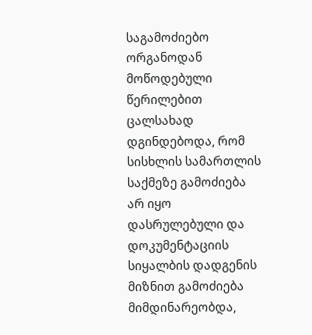საგამოძიებო ორგანოდან მოწოდებული წერილებით ცალსახად დგინდებოდა, რომ სისხლის სამართლის საქმეზე გამოძიება არ იყო დასრულებული და დოკუმენტაციის სიყალბის დადგენის მიზნით გამოძიება მიმდინარეობდა,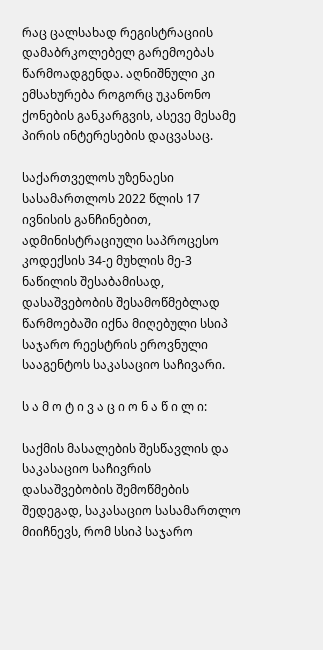რაც ცალსახად რეგისტრაციის დამაბრკოლებელ გარემოებას წარმოადგენდა. აღნიშნული კი ემსახურება როგორც უკანონო ქონების განკარგვის, ასევე მესამე პირის ინტერესების დაცვასაც.

საქართველოს უზენაესი სასამართლოს 2022 წლის 17 ივნისის განჩინებით, ადმინისტრაციული საპროცესო კოდექსის 34-ე მუხლის მე-3 ნაწილის შესაბამისად, დასაშვებობის შესამოწმებლად წარმოებაში იქნა მიღებული სსიპ საჯარო რეესტრის ეროვნული სააგენტოს საკასაციო საჩივარი.

ს ა მ ო ტ ი ვ ა ც ი ო ნ ა წ ი ლ ი:

საქმის მასალების შესწავლის და საკასაციო საჩივრის დასაშვებობის შემოწმების შედეგად, საკასაციო სასამართლო მიიჩნევს, რომ სსიპ საჯარო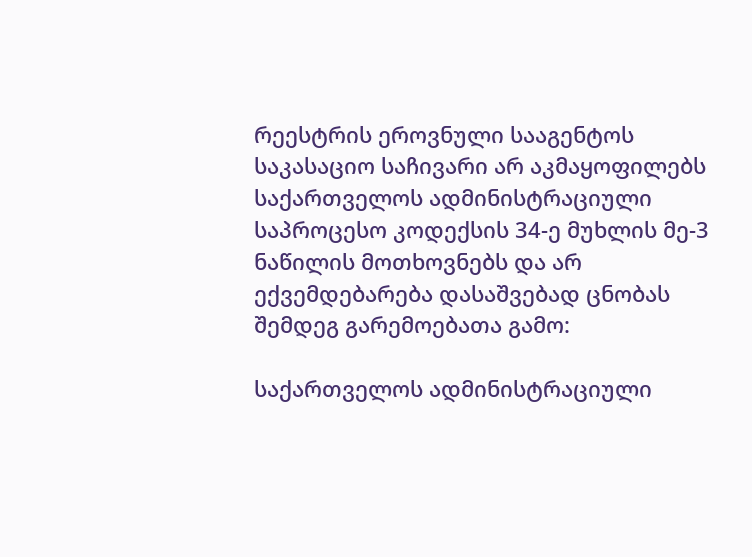რეესტრის ეროვნული სააგენტოს საკასაციო საჩივარი არ აკმაყოფილებს საქართველოს ადმინისტრაციული საპროცესო კოდექსის 34-ე მუხლის მე-3 ნაწილის მოთხოვნებს და არ ექვემდებარება დასაშვებად ცნობას შემდეგ გარემოებათა გამო:

საქართველოს ადმინისტრაციული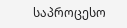საპროცესო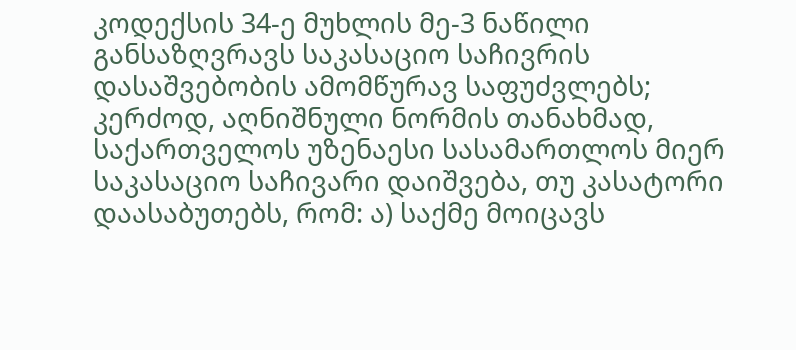კოდექსის 34-ე მუხლის მე-3 ნაწილი განსაზღვრავს საკასაციო საჩივრის დასაშვებობის ამომწურავ საფუძვლებს; კერძოდ, აღნიშნული ნორმის თანახმად, საქართველოს უზენაესი სასამართლოს მიერ საკასაციო საჩივარი დაიშვება, თუ კასატორი დაასაბუთებს, რომ: ა) საქმე მოიცავს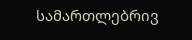სამართლებრივ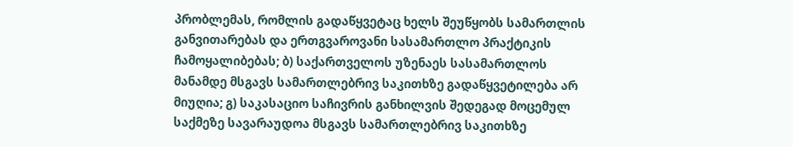პრობლემას, რომლის გადაწყვეტაც ხელს შეუწყობს სამართლის განვითარებას და ერთგვაროვანი სასამართლო პრაქტიკის ჩამოყალიბებას; ბ) საქართველოს უზენაეს სასამართლოს მანამდე მსგავს სამართლებრივ საკითხზე გადაწყვეტილება არ მიუღია; გ) საკასაციო საჩივრის განხილვის შედეგად მოცემულ საქმეზე სავარაუდოა მსგავს სამართლებრივ საკითხზე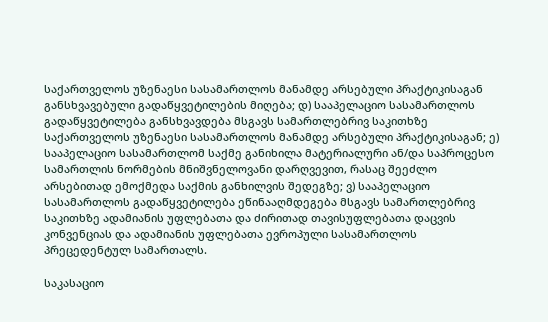საქართველოს უზენაესი სასამართლოს მანამდე არსებული პრაქტიკისაგან განსხვავებული გადაწყვეტილების მიღება; დ) სააპელაციო სასამართლოს გადაწყვეტილება განსხვავდება მსგავს სამართლებრივ საკითხზე საქართველოს უზენაესი სასამართლოს მანამდე არსებული პრაქტიკისაგან; ე) სააპელაციო სასამართლომ საქმე განიხილა მატერიალური ან/და საპროცესო სამართლის ნორმების მნიშვნელოვანი დარღვევით, რასაც შეეძლო არსებითად ემოქმედა საქმის განხილვის შედეგზე; ვ) სააპელაციო სასამართლოს გადაწყვეტილება ეწინააღმდეგება მსგავს სამართლებრივ საკითხზე ადამიანის უფლებათა და ძირითად თავისუფლებათა დაცვის კონვენციას და ადამიანის უფლებათა ევროპული სასამართლოს პრეცედენტულ სამართალს.

საკასაციო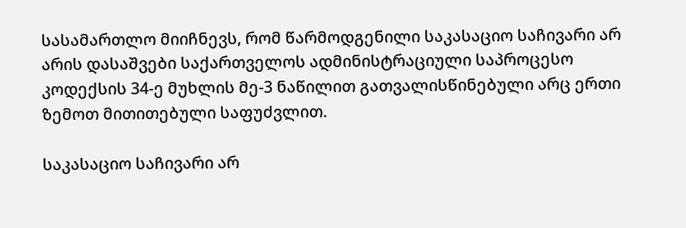სასამართლო მიიჩნევს, რომ წარმოდგენილი საკასაციო საჩივარი არ არის დასაშვები საქართველოს ადმინისტრაციული საპროცესო კოდექსის 34-ე მუხლის მე-3 ნაწილით გათვალისწინებული არც ერთი ზემოთ მითითებული საფუძვლით.

საკასაციო საჩივარი არ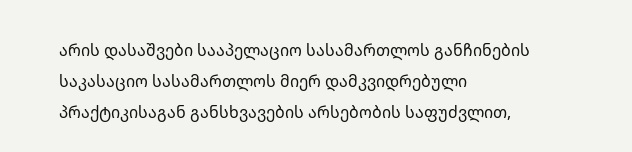არის დასაშვები სააპელაციო სასამართლოს განჩინების საკასაციო სასამართლოს მიერ დამკვიდრებული პრაქტიკისაგან განსხვავების არსებობის საფუძვლით,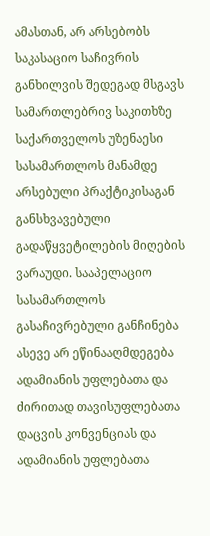ამასთან, არ არსებობს საკასაციო საჩივრის განხილვის შედეგად მსგავს სამართლებრივ საკითხზე საქართველოს უზენაესი სასამართლოს მანამდე არსებული პრაქტიკისაგან განსხვავებული გადაწყვეტილების მიღების ვარაუდი. სააპელაციო სასამართლოს გასაჩივრებული განჩინება ასევე არ ეწინააღმდეგება ადამიანის უფლებათა და ძირითად თავისუფლებათა დაცვის კონვენციას და ადამიანის უფლებათა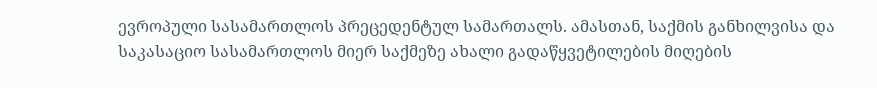ევროპული სასამართლოს პრეცედენტულ სამართალს. ამასთან, საქმის განხილვისა და საკასაციო სასამართლოს მიერ საქმეზე ახალი გადაწყვეტილების მიღების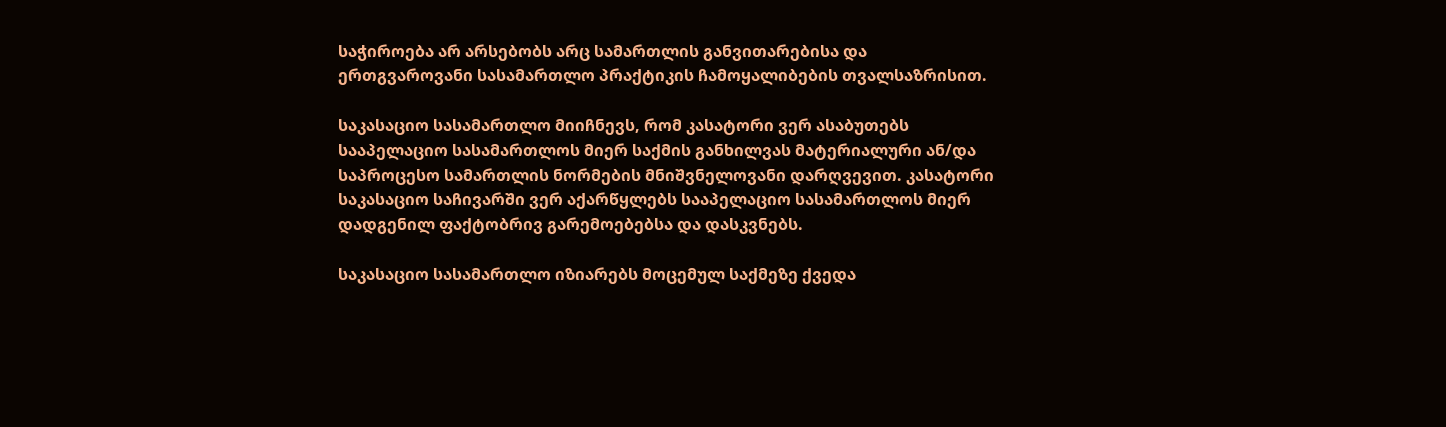საჭიროება არ არსებობს არც სამართლის განვითარებისა და ერთგვაროვანი სასამართლო პრაქტიკის ჩამოყალიბების თვალსაზრისით.

საკასაციო სასამართლო მიიჩნევს, რომ კასატორი ვერ ასაბუთებს სააპელაციო სასამართლოს მიერ საქმის განხილვას მატერიალური ან/და საპროცესო სამართლის ნორმების მნიშვნელოვანი დარღვევით. კასატორი საკასაციო საჩივარში ვერ აქარწყლებს სააპელაციო სასამართლოს მიერ დადგენილ ფაქტობრივ გარემოებებსა და დასკვნებს.

საკასაციო სასამართლო იზიარებს მოცემულ საქმეზე ქვედა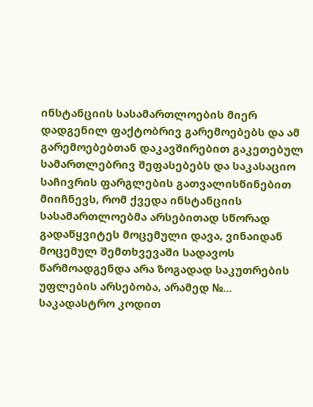ინსტანციის სასამართლოების მიერ დადგენილ ფაქტობრივ გარემოებებს და ამ გარემოებებთან დაკავშირებით გაკეთებულ სამართლებრივ შეფასებებს და საკასაციო საჩივრის ფარგლების გათვალისწინებით მიიჩნევს, რომ ქვედა ინსტანციის სასამართლოებმა არსებითად სწორად გადაწყვიტეს მოცემული დავა, ვინაიდან მოცემულ შემთხვევაში სადავოს წარმოადგენდა არა ზოგადად საკუთრების უფლების არსებობა, არამედ №... საკადასტრო კოდით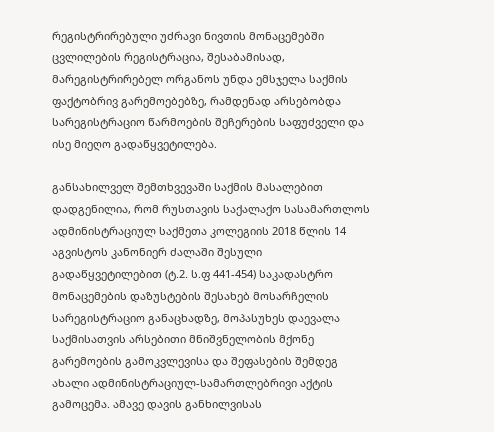რეგისტრირებული უძრავი ნივთის მონაცემებში ცვლილების რეგისტრაცია, შესაბამისად, მარეგისტრირებელ ორგანოს უნდა ემსჯელა საქმის ფაქტობრივ გარემოებებზე, რამდენად არსებობდა სარეგისტრაციო წარმოების შეჩერების საფუძველი და ისე მიეღო გადაწყვეტილება.

განსახილველ შემთხვევაში საქმის მასალებით დადგენილია, რომ რუსთავის საქალაქო სასამართლოს ადმინისტრაციულ საქმეთა კოლეგიის 2018 წლის 14 აგვისტოს კანონიერ ძალაში შესული გადაწყვეტილებით (ტ.2. ს.ფ 441-454) საკადასტრო მონაცემების დაზუსტების შესახებ მოსარჩელის სარეგისტრაციო განაცხადზე, მოპასუხეს დაევალა საქმისათვის არსებითი მნიშვნელობის მქონე გარემოების გამოკვლევისა და შეფასების შემდეგ ახალი ადმინისტრაციულ-სამართლებრივი აქტის გამოცემა. ამავე დავის განხილვისას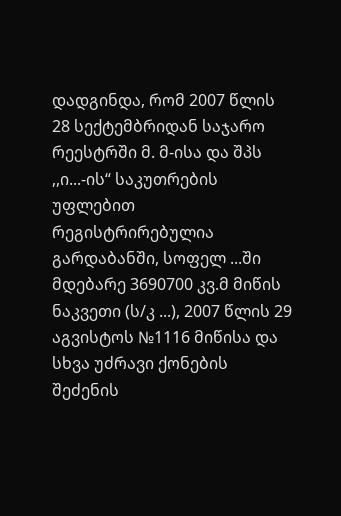დადგინდა, რომ 2007 წლის 28 სექტემბრიდან საჯარო რეესტრში მ. მ-ისა და შპს ,,ი...-ის“ საკუთრების უფლებით რეგისტრირებულია გარდაბანში, სოფელ ...ში მდებარე 3690700 კვ.მ მიწის ნაკვეთი (ს/კ ...), 2007 წლის 29 აგვისტოს №1116 მიწისა და სხვა უძრავი ქონების შეძენის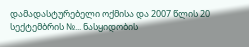დამადასტურებელი ოქმისა და 2007 წლის 20 სექტემბრის №... ნასყიდობის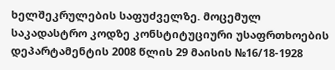ხელშეკრულების საფუძველზე. მოცემულ საკადასტრო კოდზე კონსტიტუციური უსაფრთხოების დეპარტამენტის 2008 წლის 29 მაისის №16/18-1928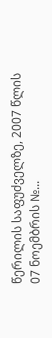წერილის საფუძველზე, 2007 წლის 07 ნოემბრის №...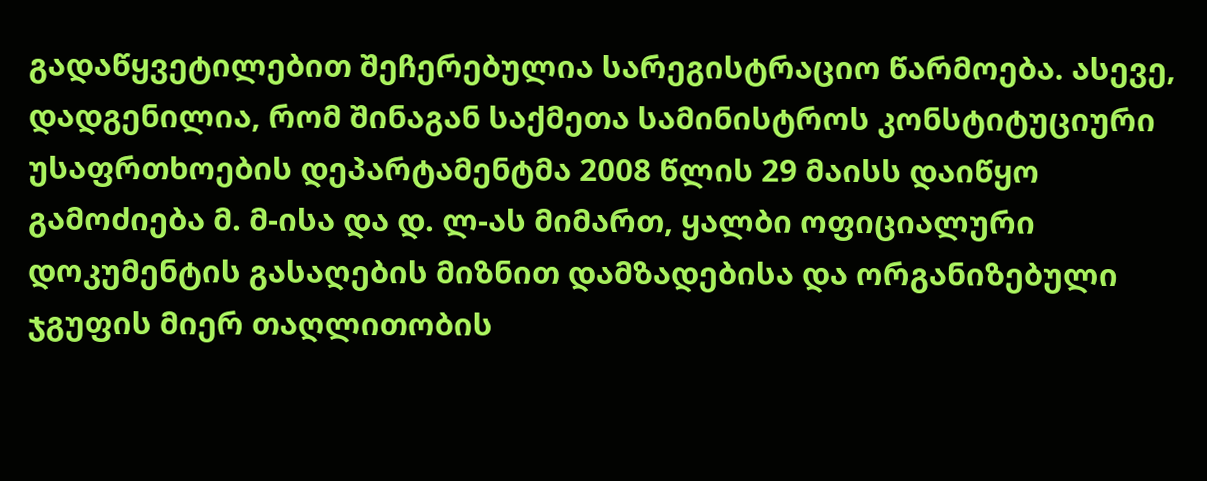გადაწყვეტილებით შეჩერებულია სარეგისტრაციო წარმოება. ასევე, დადგენილია, რომ შინაგან საქმეთა სამინისტროს კონსტიტუციური უსაფრთხოების დეპარტამენტმა 2008 წლის 29 მაისს დაიწყო გამოძიება მ. მ-ისა და დ. ლ-ას მიმართ, ყალბი ოფიციალური დოკუმენტის გასაღების მიზნით დამზადებისა და ორგანიზებული ჯგუფის მიერ თაღლითობის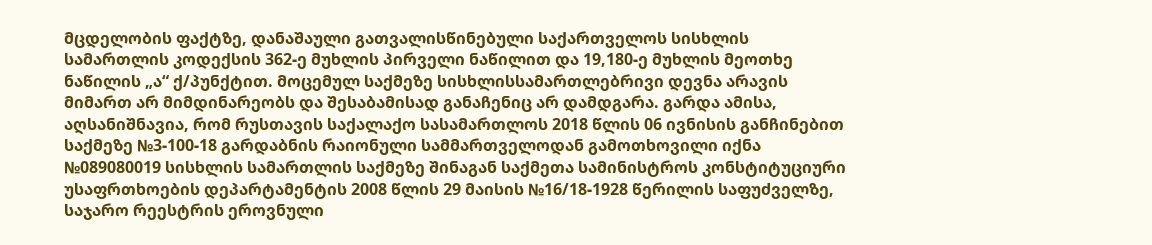მცდელობის ფაქტზე, დანაშაული გათვალისწინებული საქართველოს სისხლის სამართლის კოდექსის 362-ე მუხლის პირველი ნაწილით და 19,180-ე მუხლის მეოთხე ნაწილის „ა“ ქ/პუნქტით. მოცემულ საქმეზე სისხლისსამართლებრივი დევნა არავის მიმართ არ მიმდინარეობს და შესაბამისად განაჩენიც არ დამდგარა. გარდა ამისა, აღსანიშნავია, რომ რუსთავის საქალაქო სასამართლოს 2018 წლის 06 ივნისის განჩინებით საქმეზე №3-100-18 გარდაბნის რაიონული სამმართველოდან გამოთხოვილი იქნა №089080019 სისხლის სამართლის საქმეზე შინაგან საქმეთა სამინისტროს კონსტიტუციური უსაფრთხოების დეპარტამენტის 2008 წლის 29 მაისის №16/18-1928 წერილის საფუძველზე, საჯარო რეესტრის ეროვნული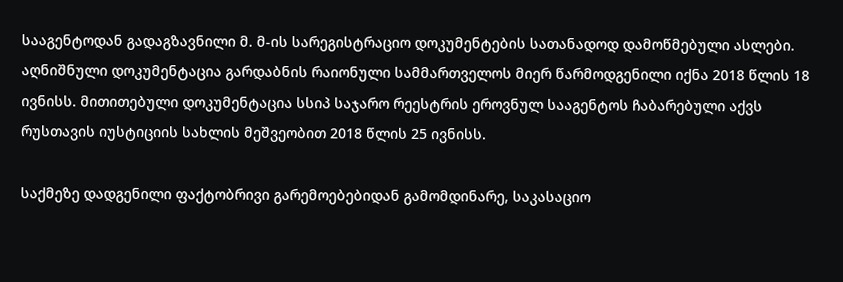სააგენტოდან გადაგზავნილი მ. მ-ის სარეგისტრაციო დოკუმენტების სათანადოდ დამოწმებული ასლები. აღნიშნული დოკუმენტაცია გარდაბნის რაიონული სამმართველოს მიერ წარმოდგენილი იქნა 2018 წლის 18 ივნისს. მითითებული დოკუმენტაცია სსიპ საჯარო რეესტრის ეროვნულ სააგენტოს ჩაბარებული აქვს რუსთავის იუსტიციის სახლის მეშვეობით 2018 წლის 25 ივნისს.

საქმეზე დადგენილი ფაქტობრივი გარემოებებიდან გამომდინარე, საკასაციო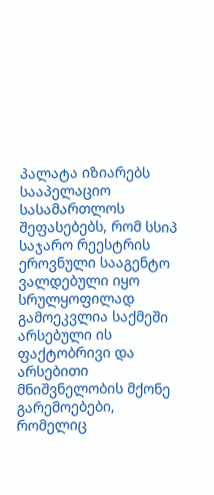პალატა იზიარებს სააპელაციო სასამართლოს შეფასებებს, რომ სსიპ საჯარო რეესტრის ეროვნული სააგენტო ვალდებული იყო სრულყოფილად გამოეკვლია საქმეში არსებული ის ფაქტობრივი და არსებითი მნიშვნელობის მქონე გარემოებები, რომელიც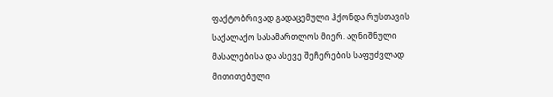ფაქტობრივად გადაცემული ჰქონდა რუსთავის საქალაქო სასამართლოს მიერ. აღნიშნული მასალებისა და ასევე შეჩერების საფუძვლად მითითებული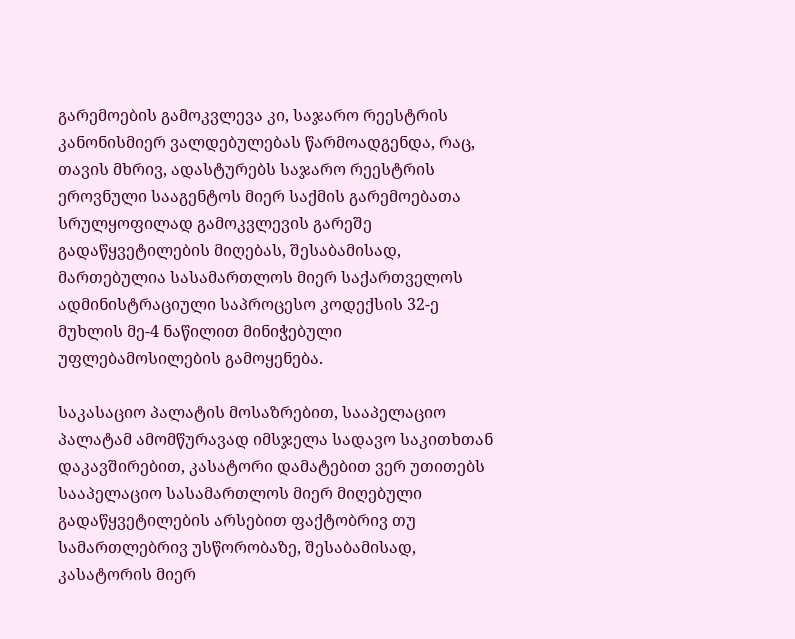გარემოების გამოკვლევა კი, საჯარო რეესტრის კანონისმიერ ვალდებულებას წარმოადგენდა, რაც, თავის მხრივ, ადასტურებს საჯარო რეესტრის ეროვნული სააგენტოს მიერ საქმის გარემოებათა სრულყოფილად გამოკვლევის გარეშე გადაწყვეტილების მიღებას, შესაბამისად, მართებულია სასამართლოს მიერ საქართველოს ადმინისტრაციული საპროცესო კოდექსის 32-ე მუხლის მე-4 ნაწილით მინიჭებული უფლებამოსილების გამოყენება.

საკასაციო პალატის მოსაზრებით, სააპელაციო პალატამ ამომწურავად იმსჯელა სადავო საკითხთან დაკავშირებით, კასატორი დამატებით ვერ უთითებს სააპელაციო სასამართლოს მიერ მიღებული გადაწყვეტილების არსებით ფაქტობრივ თუ სამართლებრივ უსწორობაზე, შესაბამისად, კასატორის მიერ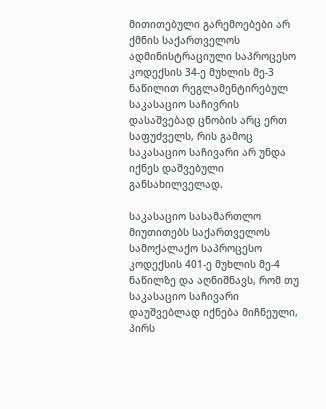მითითებული გარემოებები არ ქმნის საქართველოს ადმინისტრაციული საპროცესო კოდექსის 34-ე მუხლის მე-3 ნაწილით რეგლამენტირებულ საკასაციო საჩივრის დასაშვებად ცნობის არც ერთ საფუძველს, რის გამოც საკასაციო საჩივარი არ უნდა იქნეს დაშვებული განსახილველად.

საკასაციო სასამართლო მიუთითებს საქართველოს სამოქალაქო საპროცესო კოდექსის 401-ე მუხლის მე-4 ნაწილზე და აღნიშნავს, რომ თუ საკასაციო საჩივარი დაუშვებლად იქნება მიჩნეული, პირს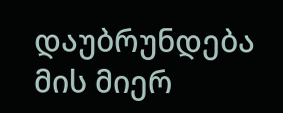დაუბრუნდება მის მიერ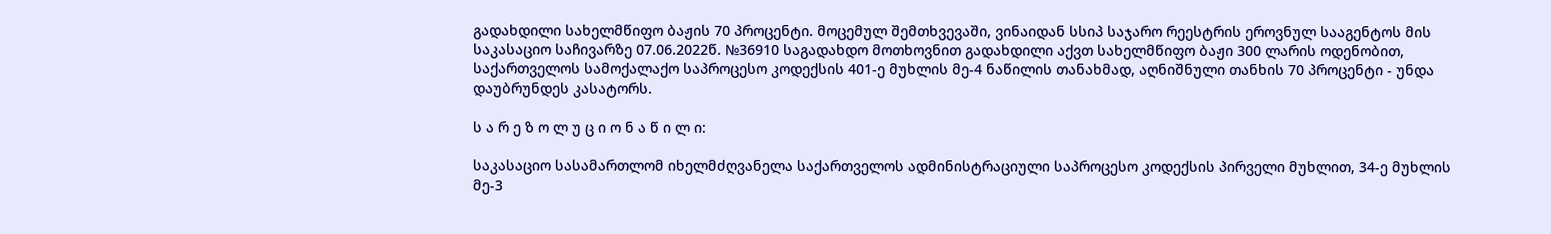გადახდილი სახელმწიფო ბაჟის 70 პროცენტი. მოცემულ შემთხვევაში, ვინაიდან სსიპ საჯარო რეესტრის ეროვნულ სააგენტოს მის საკასაციო საჩივარზე 07.06.2022წ. №36910 საგადახდო მოთხოვნით გადახდილი აქვთ სახელმწიფო ბაჟი 300 ლარის ოდენობით, საქართველოს სამოქალაქო საპროცესო კოდექსის 401-ე მუხლის მე-4 ნაწილის თანახმად, აღნიშნული თანხის 70 პროცენტი - უნდა დაუბრუნდეს კასატორს.

ს ა რ ე ზ ო ლ უ ც ი ო ნ ა წ ი ლ ი:

საკასაციო სასამართლომ იხელმძღვანელა საქართველოს ადმინისტრაციული საპროცესო კოდექსის პირველი მუხლით, 34-ე მუხლის მე-3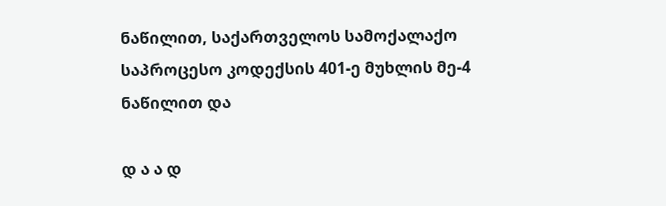ნაწილით, საქართველოს სამოქალაქო საპროცესო კოდექსის 401-ე მუხლის მე-4 ნაწილით და

დ ა ა დ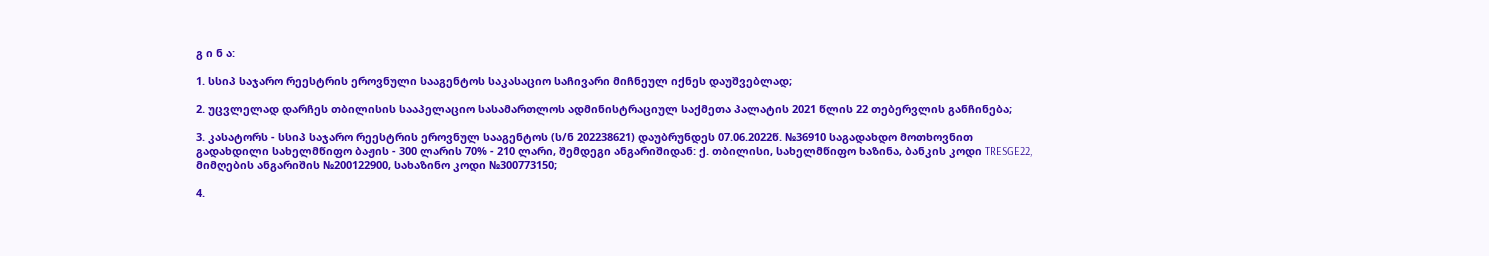გ ი ნ ა:

1. სსიპ საჯარო რეესტრის ეროვნული სააგენტოს საკასაციო საჩივარი მიჩნეულ იქნეს დაუშვებლად;

2. უცვლელად დარჩეს თბილისის სააპელაციო სასამართლოს ადმინისტრაციულ საქმეთა პალატის 2021 წლის 22 თებერვლის განჩინება;

3. კასატორს - სსიპ საჯარო რეესტრის ეროვნულ სააგენტოს (ს/ნ 202238621) დაუბრუნდეს 07.06.2022წ. №36910 საგადახდო მოთხოვნით გადახდილი სახელმწიფო ბაჟის - 300 ლარის 70% - 210 ლარი, შემდეგი ანგარიშიდან: ქ. თბილისი, სახელმწიფო ხაზინა, ბანკის კოდი TRESGE22, მიმღების ანგარიშის №200122900, სახაზინო კოდი №300773150;

4.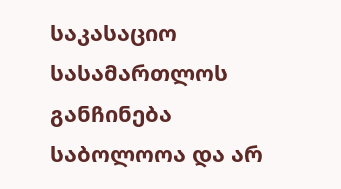საკასაციო სასამართლოს განჩინება საბოლოოა და არ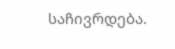საჩივრდება.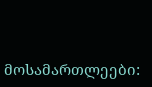მოსამართლეები: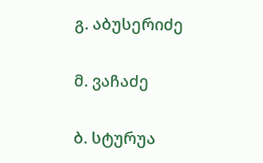გ. აბუსერიძე

მ. ვაჩაძე

ბ. სტურუა